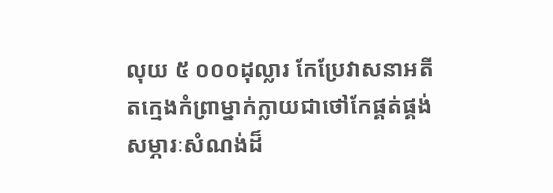លុយ ៥ ០០០ដុល្លារ កែប្រែវាសនាអតីតក្មេងកំព្រាម្នាក់ក្លាយជាថៅកែផ្គត់ផ្គង់សម្ភារៈសំណង់ដ៏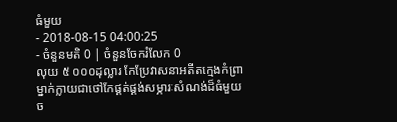ធំមួយ
- 2018-08-15 04:00:25
- ចំនួនមតិ 0 | ចំនួនចែករំលែក 0
លុយ ៥ ០០០ដុល្លារ កែប្រែវាសនាអតីតក្មេងកំព្រាម្នាក់ក្លាយជាថៅកែផ្គត់ផ្គង់សម្ភារៈសំណង់ដ៏ធំមួយ
ច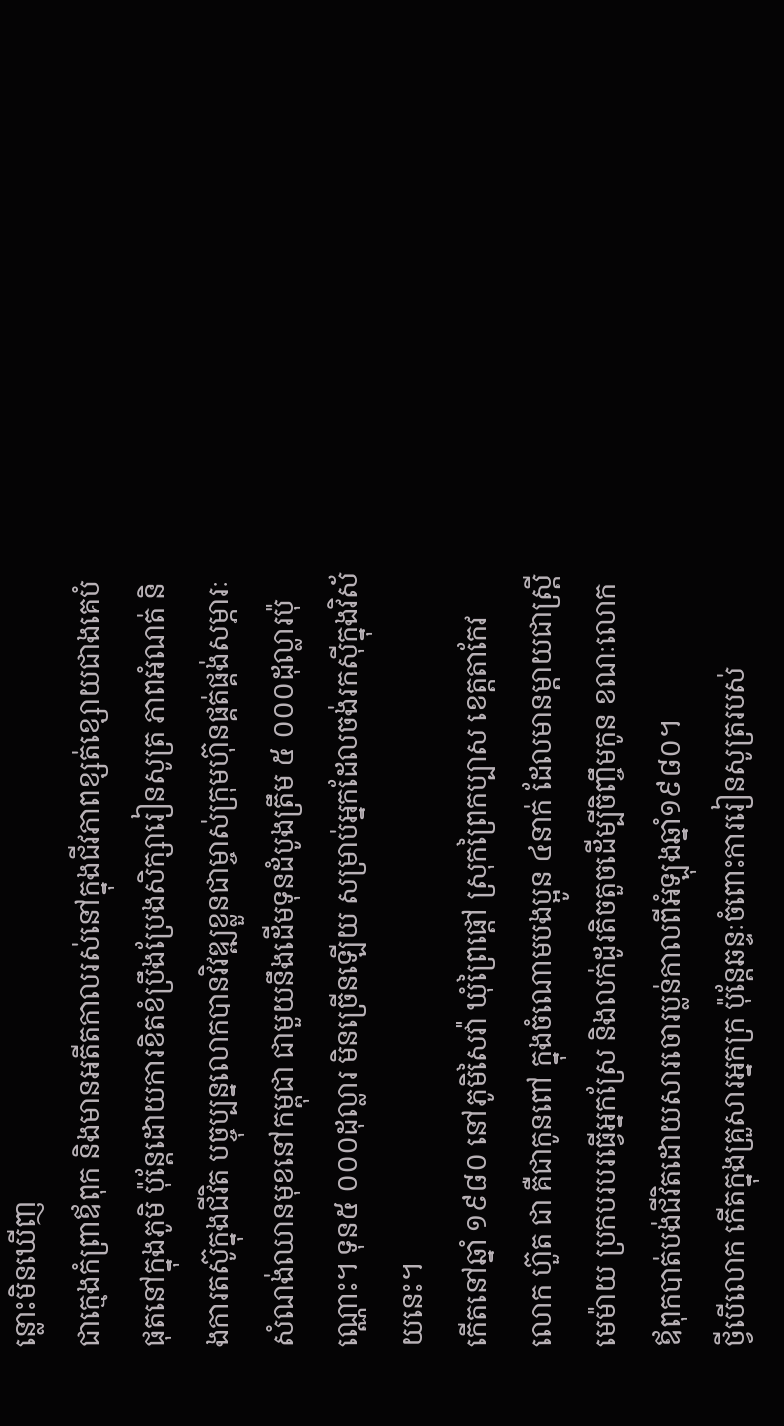ន្លោះមិនឃើញ
ជាក្មេងកំព្រាឪពុក និងមានអតីតកាលរស់នៅក្នុងជីវភាពខ្សត់ខ្សោយជាងគេបំផុតនៅក្នុងភូមិ ប៉ុន្តែដោយការខិតខំប្រឹងប្រែងសិក្សារៀនសូត្រ ភាពអំណត់ និងការតស៊ូក្នុងជីវិត បច្ចុប្បន្នលោកបានវិវឌ្ឍខ្លួនជាម្ចាស់ក្រុមហ៊ុនផ្គត់ផ្គង់សម្ភារៈសំណង់ឈានមុខនៅកម្ពុជា ជាមួយនឹងដើមទុនដំបូងត្រឹម ៥ ០០០ដុល្លារប៉ុណ្ណោះ។ ទុន៥ ០០០ដុល្លារ មិនច្រើនឡើយ សម្រាប់អ្នកដែលចង់រកស៊ីក្នុងវិស័យនេះ។
កើតនៅឆ្នាំ ១៩៨០ នៅភូមិសៃវ៉ា ឃុំព្រៃផ្តៅ ស្រុកព្រៃកប្បាស ខេត្តតាកែវ លោក ហ៊ួត ជា គឺជាកូនពៅ ក្នុងចំណោមបងប្អូន ៤នាក់ ដែលមានម្ដាយជាស្ត្រីមេម៉ាយ ប្រកបរបរធ្វើអ្នកស្រែ និងលក់ដូរតិចតួចដើម្បីចិញ្ចឹមកូន ខណៈលោកឪពុកបាត់បង់ជីវិតដោយសារចោរប្លន់កាលពីអំឡុងឆ្នាំ១៩៨០។
ថ្វីបើលោក កើតក្នុងគ្រួសារអ្នកក្រ ប៉ុន្តែឆន្ទៈចំពោះការរៀនសូត្ររបស់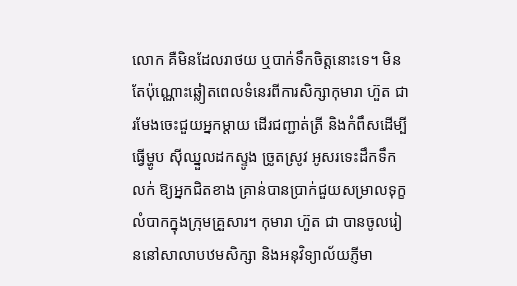លោក គឺមិនដែលរាថយ ឬបាក់ទឹកចិត្តនោះទេ។ មិនតែប៉ុណ្ណោះឆ្លៀតពេលទំនេរពីការសិក្សាកុមារា ហ៊ួត ជា រមែងចេះជួយអ្នកម្តាយ ដើរជញ្ជាត់ត្រី និងកំពឹសដើម្បីធ្វើម្ហូប ស៊ីឈ្នួលដកស្ទូង ច្រូតស្រូវ អូសរទេះដឹកទឹកលក់ ឱ្យអ្នកជិតខាង គ្រាន់បានប្រាក់ជួយសម្រាលទុក្ខលំបាកក្នុងក្រុមគ្រួសារ។ កុមារា ហ៊ួត ជា បានចូលរៀននៅសាលាបឋមសិក្សា និងអនុវិទ្យាល័យភ្ញីមា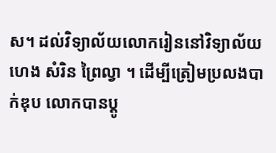ស។ ដល់វិទ្យាល័យលោករៀននៅវិទ្យាល័យ ហេង សំរិន ព្រៃល្វា ។ ដើម្បីត្រៀមប្រលងបាក់ឌុប លោកបានប្តូ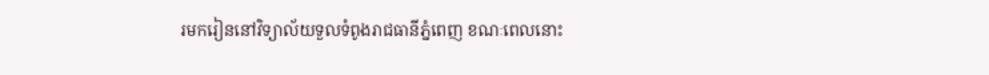រមករៀននៅវិទ្យាល័យទួលទំពូងរាជធានីភ្នំពេញ ខណៈពេលនោះ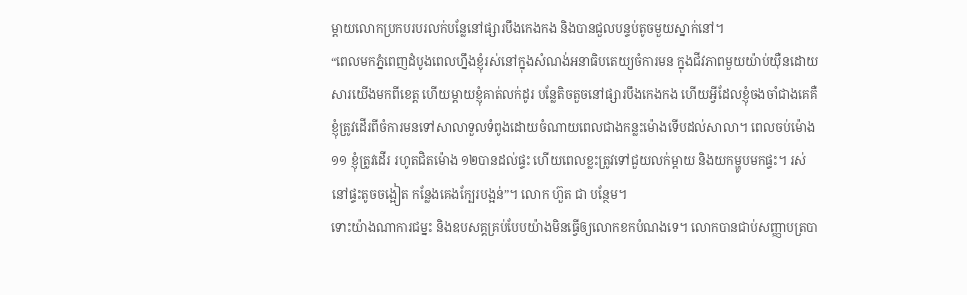ម្ដាយលោកប្រកបរបរលក់បន្លែនៅផ្សារបឹងកេងកង និងបានជួលបន្ទប់តូចមួយស្នាក់នៅ។
“ពេលមកភ្នំពេញដំបូងពេលហ្នឹងខ្ញុំរស់នៅក្នុងសំណង់អនាធិបតេយ្យចំការមន ក្នុងជីវភាពមួយយ៉ាប់យ៉ឺនដោយសារយើងមកពីខេត្ត ហើយម្ដាយខ្ញុំគាត់លក់ដូរ បន្លែតិចតួចនៅផ្សារបឹងកេងកង ហើយអ្វីដែលខ្ញុំចងចាំជាងគេគឺខ្ញុំត្រូវដើរពីចំការមនទៅសាលាទួលទំពូងដោយចំណាយពេលជាងកន្លះម៉ោងទើបដល់សាលា។ ពេលចប់ម៉ោង១១ ខ្ញុំត្រូវដើរ រហូតជិតម៉ោង ១២បានដល់ផ្ទះ ហើយពេលខ្លះត្រូវទៅជួយលក់ម្ដាយ និងយកម្ហូបមកផ្ទះ។ រស់នៅផ្ទះតូចចង្អៀត កន្លែងគេងក្បែរបង្អន់”។ លោក ហ៊ួត ជា បន្ថែម។
ទោះយ៉ាងណាការជម្នះ និងឧបសគ្គគ្រប់បែបយ៉ាងមិនធ្វើឲ្យលោកខកបំណងទេ។ លោកបានជាប់សញ្ញាបត្របា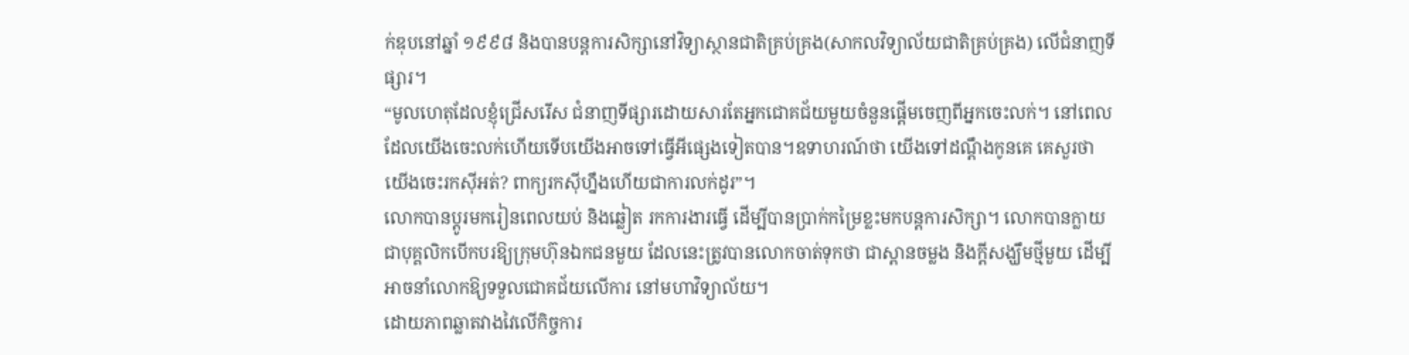ក់ឌុបនៅឆ្នាំ ១៩៩៨ និងបានបន្តការសិក្សានៅវិទ្យាស្ថានជាតិគ្រប់គ្រង(សាកលវិទ្យាល័យជាតិគ្រប់គ្រង) លើជំនាញទីផ្សារ។
“មូលហេតុដែលខ្ញុំជ្រើសរើស ជំនាញទីផ្សារដោយសារតែអ្នកជោគជ័យមួយចំនួនផ្តើមចេញពីអ្នកចេះលក់។ នៅពេលដែលយើងចេះលក់ហើយទើបយើងអាចទៅធ្វើអីផ្សេងទៀតបាន។ឧទាហរណ៍ថា យើងទៅដណ្ដឹងកូនគេ គេសួរថា យើងចេះរកស៊ីអត់? ពាក្យរកស៊ីហ្នឹងហើយជាការលក់ដូរ”។
លោកបានប្ដូរមករៀនពេលយប់ និងឆ្លៀត រកការងារធ្វើ ដើម្បីបានប្រាក់កម្រៃខ្លះមកបន្តការសិក្សា។ លោកបានក្លាយជាបុគ្គលិកបើកបរឱ្យក្រុមហ៊ុនឯកជនមួយ ដែលនេះត្រូវបានលោកចាត់ទុកថា ជាស្ពានចម្លង និងក្ដីសង្ឃឹមថ្មីមួយ ដើម្បីអាចនាំលោកឱ្យទទួលជោគជ័យលើការ នៅមហាវិទ្យាល័យ។
ដោយភាពឆ្លាតវាងវៃលើកិច្ចការ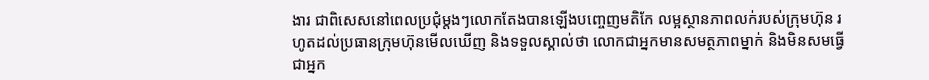ងារ ជាពិសេសនៅពេលប្រជុំម្តងៗលោកតែងបានឡើងបញ្ចេញមតិកែ លម្អស្ថានភាពលក់របស់ក្រុមហ៊ុន រហូតដល់ប្រធានក្រុមហ៊ុនមើលឃើញ និងទទួលស្គាល់ថា លោកជាអ្នកមានសមត្ថភាពម្នាក់ និងមិនសមធ្វើជាអ្នក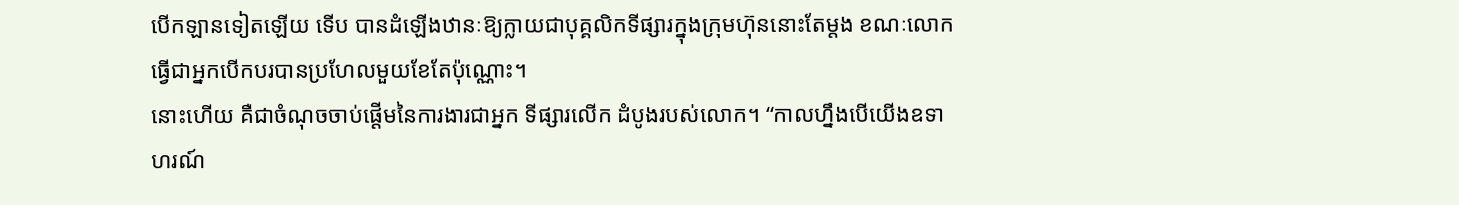បើកឡានទៀតឡើយ ទើប បានដំឡើងឋានៈឱ្យក្លាយជាបុគ្គលិកទីផ្សារក្នុងក្រុមហ៊ុននោះតែម្តង ខណៈលោកធ្វើជាអ្នកបើកបរបានប្រហែលមួយខែតែប៉ុណ្ណោះ។
នោះហើយ គឺជាចំណុចចាប់ផ្ដើមនៃការងារជាអ្នក ទីផ្សារលើក ដំបូងរបស់លោក។ “កាលហ្នឹងបើយើងឧទាហរណ៍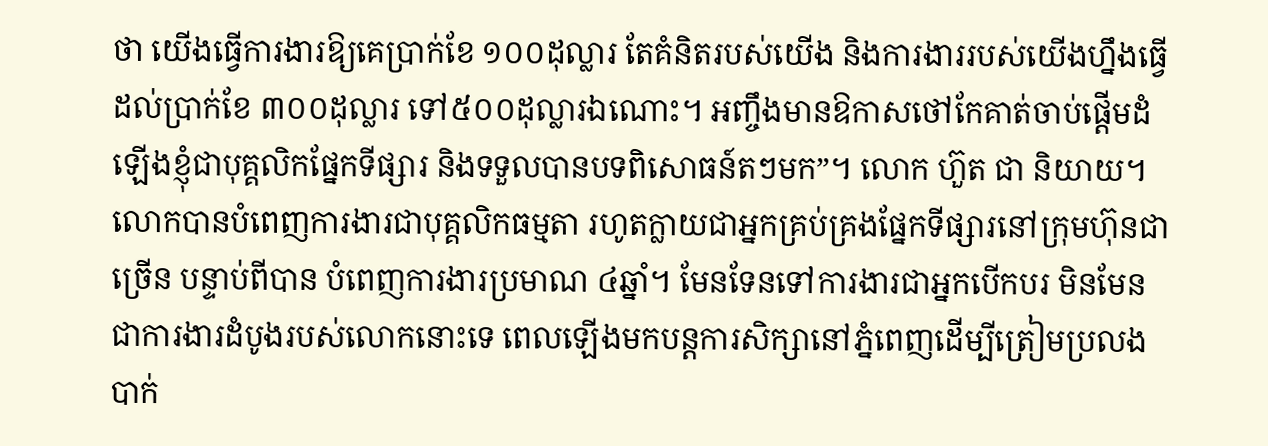ថា យើងធ្វើការងារឱ្យគេប្រាក់ខែ ១០០ដុល្លារ តែគំនិតរបស់យើង និងការងាររបស់យើងហ្នឹងធ្វើដល់ប្រាក់ខែ ៣០០ដុល្លារ ទៅ៥០០ដុល្លារឯណោះ។ អញ្ចឹងមានឱកាសថៅកែគាត់ចាប់ផ្ដើមដំឡើងខ្ញុំជាបុគ្គលិកផ្នែកទីផ្សារ និងទទួលបានបទពិសោធន៍តៗមក”។ លោក ហ៊ួត ជា និយាយ។
លោកបានបំពេញការងារជាបុគ្គលិកធម្មតា រហូតក្លាយជាអ្នកគ្រប់គ្រងផ្នែកទីផ្សារនៅក្រុមហ៊ុនជាច្រើន បន្ទាប់ពីបាន បំពេញការងារប្រមាណ ៤ឆ្នាំ។ មែនទែនទៅការងារជាអ្នកបើកបរ មិនមែនជាការងារដំបូងរបស់លោកនោះទេ ពេលឡើងមកបន្តការសិក្សានៅភ្នំពេញដើម្បីត្រៀមប្រលងបាក់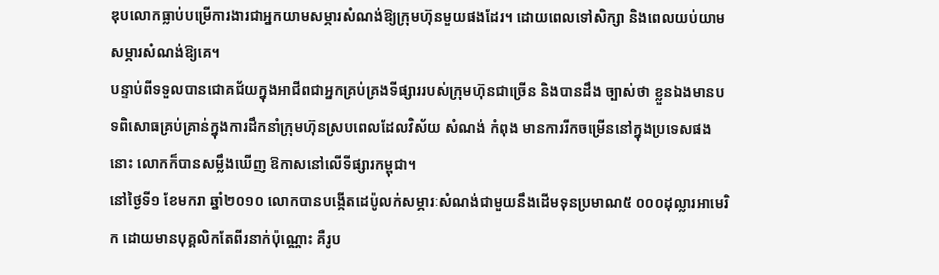ឌុបលោកធ្លាប់បម្រើការងារជាអ្នកយាមសម្ភារសំណង់ឱ្យក្រុមហ៊ុនមួយផងដែរ។ ដោយពេលទៅសិក្សា និងពេលយប់យាមសម្ភារសំណង់ឱ្យគេ។
បន្ទាប់ពីទទួលបានជោគជ័យក្នុងអាជីពជាអ្នកគ្រប់គ្រងទីផ្សាររបស់ក្រុមហ៊ុនជាច្រើន និងបានដឹង ច្បាស់ថា ខ្លួនឯងមានបទពិសោធគ្រប់គ្រាន់ក្នុងការដឹកនាំក្រុមហ៊ុនស្របពេលដែលវិស័យ សំណង់ កំពុង មានការរីកចម្រើននៅក្នុងប្រទេសផងនោះ លោកក៏បានសម្លឹងឃើញ ឱកាសនៅលើទីផ្សារកម្ពុជា។
នៅថ្ងៃទី១ ខែមករា ឆ្នាំ២០១០ លោកបានបង្កើតដេប៉ូលក់សម្ភារៈសំណង់ជាមួយនឹងដើមទុនប្រមាណ៥ ០០០ដុល្លារអាមេរិក ដោយមានបុគ្គលិកតែពីរនាក់ប៉ុណ្ណោះ គឺរូប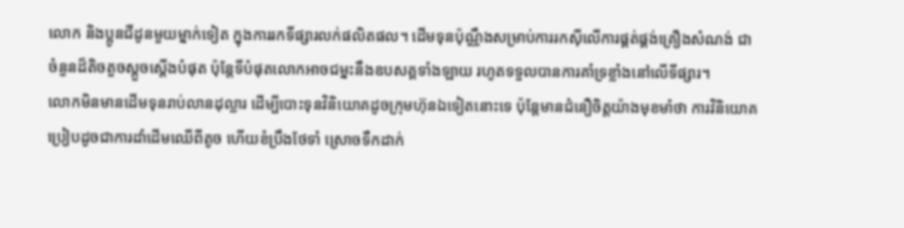លោក និងប្អូនជីដូនមួយម្នាក់ទៀត ក្នុងការរកទីផ្សារលក់ផលិតផល។ ដើមទុនប៉ុណ្ណឹងសម្រាប់ការរកស៊ីលើការផ្គត់ផ្គង់គ្រឿងសំណង់ ជាចំនួនដ៏តិចតួចស្តួចស្តើងបំផុត ប៉ុន្តែទីបំផុតលោកអាចជម្នះនឹងឧបសគ្គទាំងឡាយ រហូតទទួលបានការគាំទ្រខ្លាំងនៅលើទីផ្សារ។
លោកមិនមានដើមទុនរាប់លានដុល្លារ ដើម្បីបោះទុនវិនិយោគដូចក្រុមហ៊ុនឯទៀតនោះទេ ប៉ុន្តែមានជំនឿចិត្តយ៉ាងមុខមាំថា ការវិនិយោគប្រៀបដូចជាការដាំដើមឈើពីតូច ហើយខំប្រឹងថែទាំ ស្រោចទឹកដាក់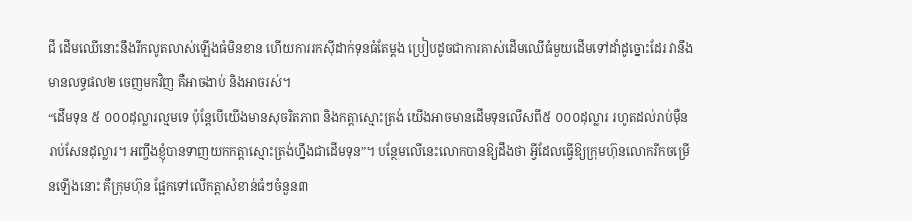ជី ដើមឈើនោះនឹងរីកលូតលាស់ឡើងធំមិនខាន ហើយការរកស៊ីដាក់ទុនធំតែម្តង ប្រៀបដូចជាការគាស់ដើមឈើធំមួយដើមទៅដាំដូច្នោះដែរ វានឹងមានលទ្ធផល២ ចេញមកវិញ គឺអាចងាប់ និងអាចរស់។
“ដើមទុន ៥ ០០០ដុល្លារល្មមទេ ប៉ុន្តែបើយើងមានសុចរិតភាព និងកត្តាស្មោះត្រង់ យើងអាចមានដើមទុនលើសពី៥ ០០០ដុល្លារ រហូតដល់រាប់ម៉ឺន រាប់សែនដុល្លារ។ អញ្ចឹងខ្ញុំបានទាញយកកត្តាស្មោះត្រង់ហ្នឹងជាដើមទុន”។ បន្ថែមលើនេះលោកបានឱ្យដឹងថា អ្វីដែលធ្វើឱ្យក្រុមហ៊ុនលោករីកចម្រើនឡើងនោះ គឺក្រុមហ៊ុន ផ្អែកទៅលើកត្តាសំខាន់ធំៗចំនួន៣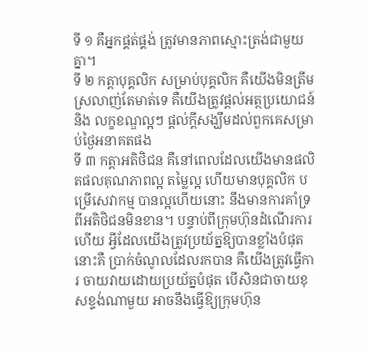ទី ១ គឺអ្នកផ្គត់ផ្គង់ ត្រូវមានភាពស្មោះត្រង់ជាមួយគ្នា។
ទី ២ កត្តាបុគ្គលិក សម្រាប់បុគ្គលិក គឺយើងមិនត្រឹមស្រលាញ់តែមាត់ទេ គឺយើងត្រូវផ្ដល់អត្ថប្រយោជន៍ និង លក្ខខណ្ឌល្អៗ ផ្ដល់ក្តីសង្ឃឹមដល់ពួកគេសម្រាប់ថ្ងៃអនាគតផង
ទី ៣ កត្តាអតិថិជន គឺនៅពេលដែលយើងមានផលិតផលគុណភាពល្អ តម្លៃល្អ ហើយមានបុគ្គលិក បម្រើសេវាកម្ម បានល្អហើយនោះ នឹងមានការគាំទ្រពីអតិថិជនមិនខាន។ បន្ទាប់ពីក្រុមហ៊ុនដំណើរការហើយ អ្វីដែលយើងត្រូវប្រយ័ត្នឱ្យបានខ្លាំងបំផុតនោះគឺ ប្រាក់ចំណូលដែលរកបាន គឺយើងត្រូវធ្វើការ ចាយវាយដោយប្រយ័ត្នបំផុត បើសិនជាចាយខុសខ្ទង់ណាមួយ អាចនឹងធ្វើឱ្យក្រុមហ៊ុន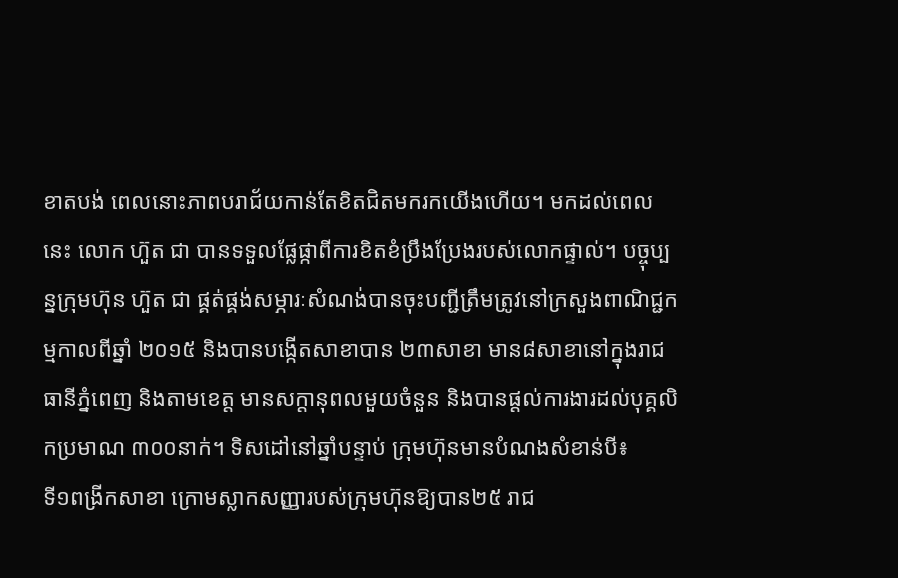ខាតបង់ ពេលនោះភាពបរាជ័យកាន់តែខិតជិតមករកយើងហើយ។ មកដល់ពេលនេះ លោក ហ៊ួត ជា បានទទួលផ្លែផ្កាពីការខិតខំប្រឹងប្រែងរបស់លោកផ្ទាល់។ បច្ចុប្បន្នក្រុមហ៊ុន ហ៊ួត ជា ផ្គត់ផ្គង់សម្ភារៈសំណង់បានចុះបញ្ជីត្រឹមត្រូវនៅក្រសួងពាណិជ្ជកម្មកាលពីឆ្នាំ ២០១៥ និងបានបង្កើតសាខាបាន ២៣សាខា មាន៨សាខានៅក្នុងរាជធានីភ្នំពេញ និងតាមខេត្ត មានសក្តានុពលមួយចំនួន និងបានផ្ដល់ការងារដល់បុគ្គលិកប្រមាណ ៣០០នាក់។ ទិសដៅនៅឆ្នាំបន្ទាប់ ក្រុមហ៊ុនមានបំណងសំខាន់បី៖
ទី១ពង្រីកសាខា ក្រោមស្លាកសញ្ញារបស់ក្រុមហ៊ុនឱ្យបាន២៥ រាជ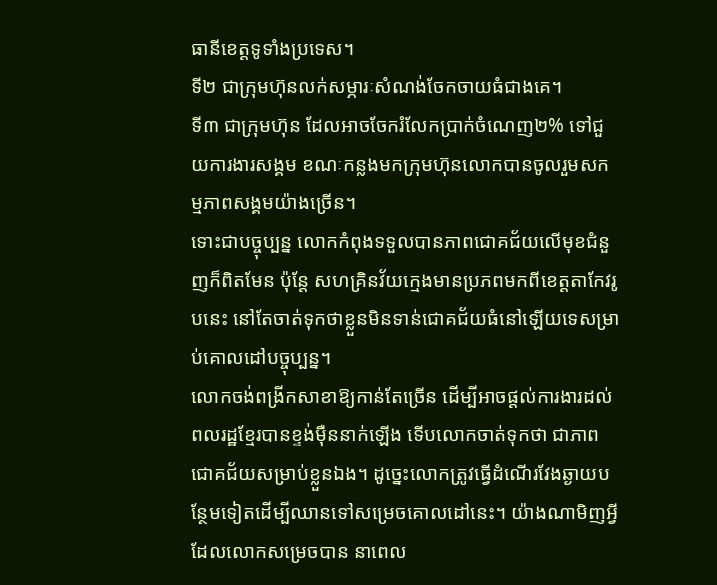ធានីខេត្តទូទាំងប្រទេស។
ទី២ ជាក្រុមហ៊ុនលក់សម្ភារៈសំណង់ចែកចាយធំជាងគេ។
ទី៣ ជាក្រុមហ៊ុន ដែលអាចចែករំលែកប្រាក់ចំណេញ២% ទៅជួយការងារសង្គម ខណៈកន្លងមកក្រុមហ៊ុនលោកបានចូលរួមសកម្មភាពសង្គមយ៉ាងច្រើន។
ទោះជាបច្ចុប្បន្ន លោកកំពុងទទួលបានភាពជោគជ័យលើមុខជំនួញក៏ពិតមែន ប៉ុន្តែ សហគ្រិនវ័យក្មេងមានប្រភពមកពីខេត្តតាកែវរូបនេះ នៅតែចាត់ទុកថាខ្លួនមិនទាន់ជោគជ័យធំនៅឡើយទេសម្រាប់គោលដៅបច្ចុប្បន្ន។
លោកចង់ពង្រីកសាខាឱ្យកាន់តែច្រើន ដើម្បីអាចផ្ដល់ការងារដល់ពលរដ្ឋខ្មែរបានខ្ទង់ម៉ឺននាក់ឡើង ទើបលោកចាត់ទុកថា ជាភាពជោគជ័យសម្រាប់ខ្លួនឯង។ ដូច្នេះលោកត្រូវធ្វើដំណើរវែងឆ្ងាយបន្ថែមទៀតដើម្បីឈានទៅសម្រេចគោលដៅនេះ។ យ៉ាងណាមិញអ្វីដែលលោកសម្រេចបាន នាពេល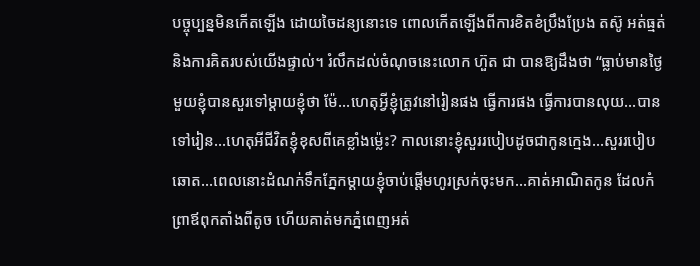បច្ចុប្បន្នមិនកើតឡើង ដោយចៃដន្យនោះទេ ពោលកើតឡើងពីការខិតខំប្រឹងប្រែង តស៊ូ អត់ធ្មត់ និងការគិតរបស់យើងផ្ទាល់។ រំលឹកដល់ចំណុចនេះលោក ហ៊ួត ជា បានឱ្យដឹងថា “ធ្លាប់មានថ្ងៃមួយខ្ញុំបានសួរទៅម្ដាយខ្ញុំថា ម៉ែ…ហេតុអ្វីខ្ញុំត្រូវនៅរៀនផង ធ្វើការផង ធ្វើការបានលុយ…បានទៅរៀន…ហេតុអីជីវិតខ្ញុំខុសពីគេខ្លាំងម្ល៉េះ? កាលនោះខ្ញុំសួររបៀបដូចជាកូនក្មេង…សួររបៀបឆោត…ពេលនោះដំណក់ទឹកភ្នែកម្ដាយខ្ញុំចាប់ផ្តើមហូរស្រក់ចុះមក…គាត់អាណិតកូន ដែលកំព្រាឪពុកតាំងពីតូច ហើយគាត់មកភ្នំពេញអត់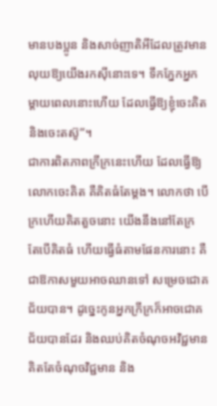មានបងប្អូន និងសាច់ញាតិអីដែលត្រូវមានលុយឱ្យយើងរកស៊ីនោះទេ។ ទឹកភ្នែកអ្នកម្ដាយពេលនោះហើយ ដែលធ្វើឱ្យខ្ញុំចេះគិត និងចេះតស៊ូ”។
ជាការពិតភាពក្រីក្រនេះហើយ ដែលធ្វើឱ្យលោកចេះគិត គឺគិតធំតែម្តង។ លោកថា បើក្រហើយគិតតួចនោះ យើងនឹងនៅតែក្រ តែបើគិតធំ ហើយធ្វើធំតាមផែនការនោះ គឺជាឱកាសមួយអាចឈានទៅ សម្រេចជោគជ័យបាន។ ដូច្នេះកូនអ្នកក្រីក្រក៏អាចជោគជ័យបានដែរ និងឈប់គិតចំណុចអវិជ្ជមាន គិតតែចំណុចវិជ្ជមាន និង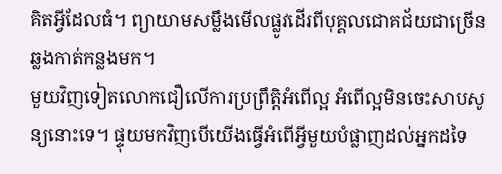គិតអ្វីដែលធំ។ ព្យាយាមសម្លឹងមើលផ្លូវដើរពីបុគ្គលជោគជ័យជាច្រើនឆ្លងកាត់កន្លងមក។
មួយវិញទៀតលោកជឿលើការប្រព្រឹត្តិអំពើល្អ អំពើល្អមិនចេះសាបសូន្យនោះទេ។ ផ្ទុយមកវិញបើយើងធ្វើអំពើអ្វីមួយបំផ្លាញដល់អ្នកដទៃ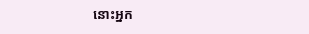នោះអ្នក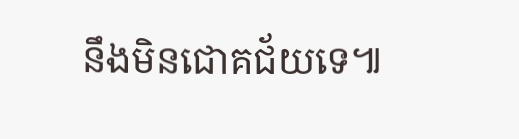នឹងមិនជោគជ័យទេ៕